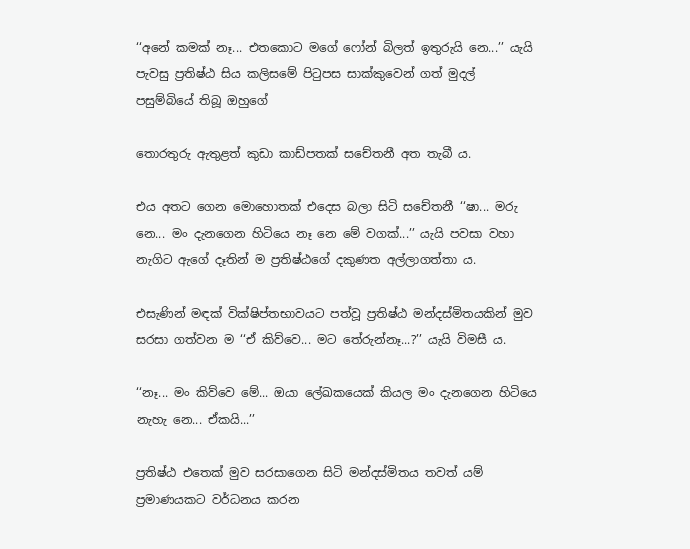‘‘අනේ කමක් නෑ... එතකොට මගේ ෆෝන් බිලත් ඉතුරුයි නෙ...’’ යැයි පැවසු ප්‍රතිෂ්ඨ සිය කලිසමේ පිටුපස සාක්කුවෙන් ගත් මුදල් පසුම්බියේ තිබූ ඔහුගේ

තොරතුරු ඇතුළත් කුඩා කාඩ්පතක් සචේතනී අත තැබී ය.

එය අතට ගෙන මොහොතක් එදෙස බලා සිටි සචේතනී ‘‘ෂා... මරු නෙ... මං දැනගෙන හිටියෙ නෑ නෙ මේ වගක්...’’ යැයි පවසා වහා නැගිට ඇගේ දෑතින් ම ප්‍රතිෂ්ඨගේ දකුණත අල්ලාගත්තා ය.

එසැණින් මඳක් වික්ෂිප්තභාවයට පත්වූ ප්‍රතිෂ්ඨ මන්දස්මිතයකින් මුව සරසා ගත්වන ම ‘‘ඒ කිව්වෙ... මට තේරුන්නෑ...?’’ යැයි විමසී ය.

‘‘නෑ... මං කිව්වෙ මේ... ඔයා ලේඛකයෙක් කියල මං දැනගෙන හිටියෙ නැහැ නෙ... ඒකයි...’’

ප්‍රතිෂ්ඨ එතෙක් මුව සරසාගෙන සිටි මන්දස්මිතය තවත් යම් ප්‍රමාණයකට වර්ධනය කරන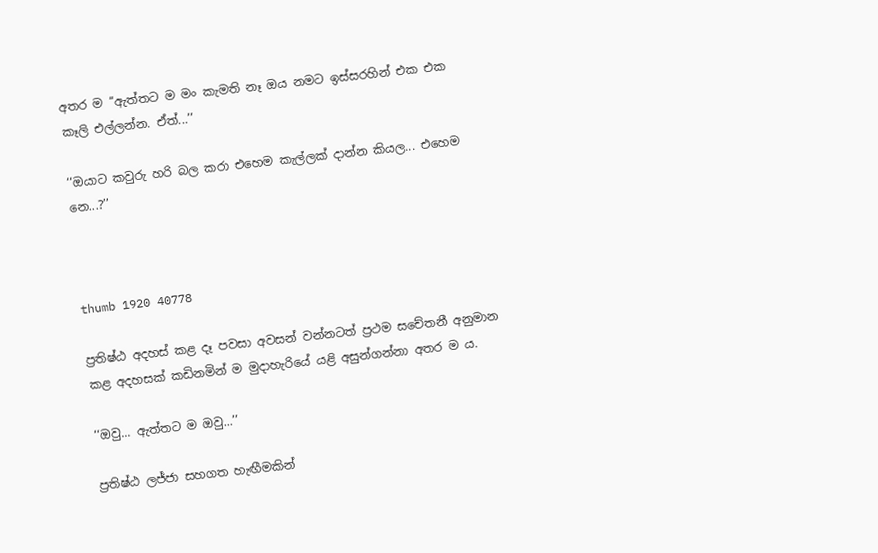අතර ම ‘‘ඇත්තට ම මං කැමති නෑ ඔය නමට ඉස්සරහින් එක එක කෑලි එල්ලන්න. ඒත්...’’

‘‘ඔයාට කවුරු හරි බල කරා එහෙම කැල්ලක් දාන්න කියල... එහෙම නෙ...?’’



thumb 1920 40778

ප්‍රතිෂ්ඨ අදහස් කළ දෑ පවසා අවසන් වන්නටත් ප්‍රථම සචේතනී අනුමාන කළ අදහසක් කඩිනමින් ම මුදාහැරියේ යළි අසුන්ගන්නා අතර ම ය.

‘‘ඔවු... ඇත්තට ම ඔවු...’’

ප්‍රතිෂ්ඨ ලජ්ජා සහගත හැඟීමකින්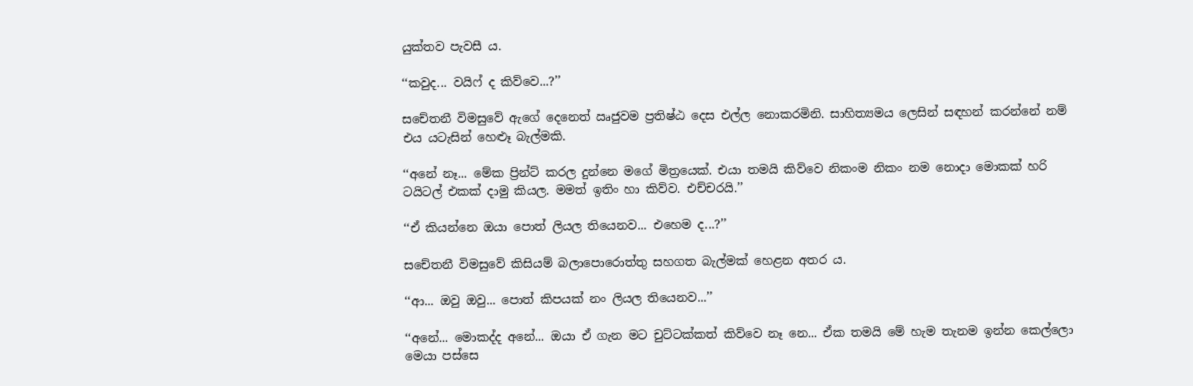යුක්තව පැවසී ය.

‘‘කවුද... වයිෆ් ද කිව්වෙ...?’’

සචේතනී විමසුවේ ඇගේ දෙනෙත් ඍජුවම ප්‍රතිෂ්ඨ දෙස එල්ල නොකරමිනි. සාහිත්‍යමය ලෙසින් සඳහන් කරන්නේ නම් එය යටැසින් හෙළූ බැල්මකි.

‘‘අනේ නෑ... මේක ප්‍රින්ට් කරල දුන්නෙ මගේ මිත්‍රයෙක්. එයා තමයි කිව්වෙ නිකංම නිකං නම නොදා මොකක් හරි ටයිටල් එකක් දාමු කියල. මමත් ඉතිං හා කිව්ව. එච්චරයි.’’

‘‘ඒ කියන්නෙ ඔයා පොත් ලියල තියෙනව... එහෙම ද...?’’

සචේතනී විමසුවේ කිසියම් බලාපොරොත්තු සහගත බැල්මක් හෙළන අතර ය.

‘‘ආ... ඔවු ඔවු... පොත් කිපයක් නං ලියල තියෙනව...’’

‘‘අනේ... මොකද්ද අනේ... ඔයා ඒ ගැන මට චුට්ටක්කත් කිව්වෙ නෑ නෙ... ඒක තමයි මේ හැම තැනම ඉන්න කෙල්ලො මෙයා පස්සෙ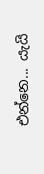එන්නෙ... යැයි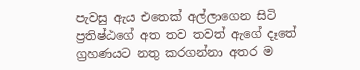පැවසු ඇය එතෙක් අල්ලාගෙන සිටි ප්‍රතිෂ්ඨගේ අත තව තවත් ඇගේ දෑතේ ග්‍රහණයට නතු කරගන්නා අතර ම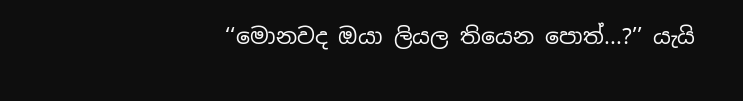‘‘මොනවද ඔයා ලියල තියෙන පොත්...?’’ යැයි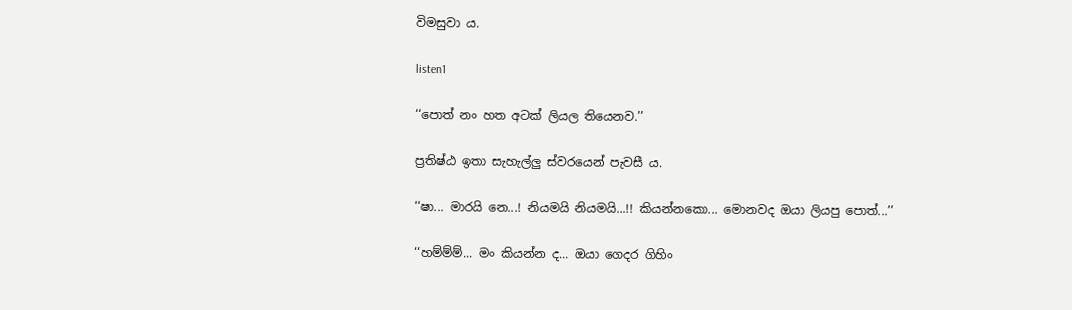විමසුවා ය.

listen1

‘‘පොත් නං හත අටක් ලියල තියෙනව.’’

ප්‍රතිෂ්ඨ ඉතා සැහැල්ලු ස්වරයෙන් පැවසී ය.

‘‘ෂා... මාරයි නෙ...! නියමයි නියමයි...!! කියන්නකො... මොනවද ඔයා ලියපු පොත්...’’

‘‘හම්ම්ම්... මං කියන්න ද... ඔයා ගෙදර ගිහිං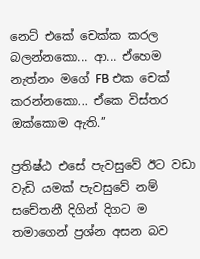නෙට් එකේ චෙක්ක කරල බලන්නකො... ආ... ඒහෙම නැත්නං මගේ FB එක චෙක් කරන්නකො... ඒකෙ විස්තර ඔක්කොම ඇති.’’

ප්‍රතිෂ්ඨ එසේ පැවසුවේ ඊට වඩා වැඩි යමක් පැවසුවේ නම් සචේතනී දිගින් දිගට ම තමාගෙන් ප්‍රශ්න අසන බව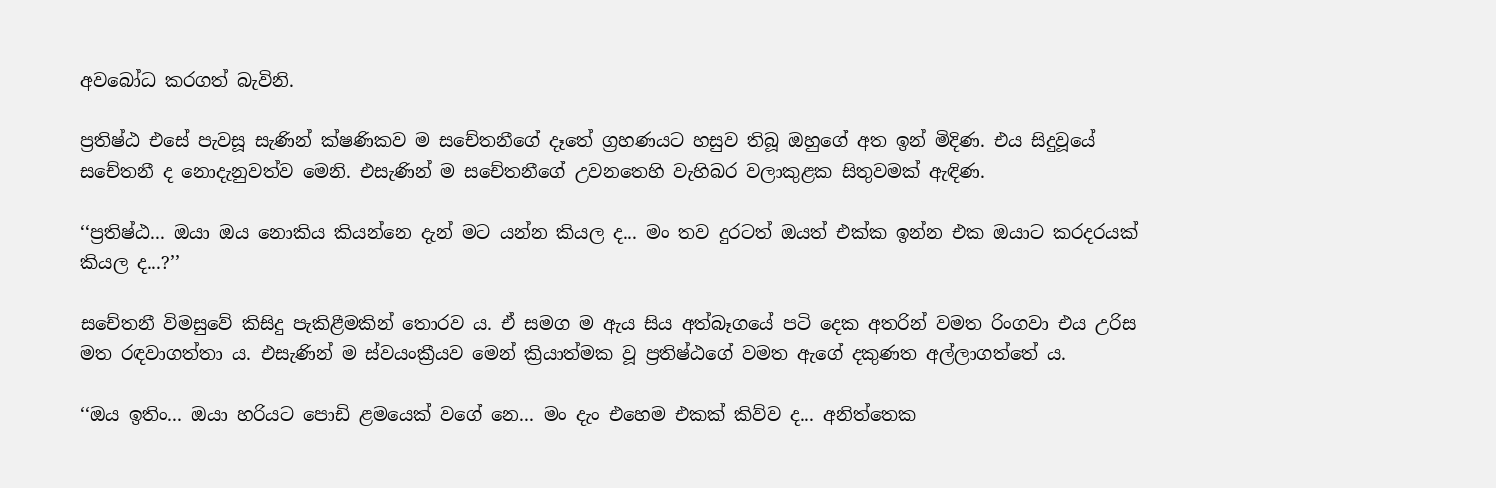අවබෝධ කරගත් බැවිනි.

ප්‍රතිෂ්ඨ එසේ පැවසූ සැණින් ක්ෂණිකව ම සචේතනීගේ දෑතේ ග්‍රහණයට හසුව තිබූ ඔහුගේ අත ඉන් මිදිණ. එය සිදුවූයේ සචේතනී ද නොදැනුවත්ව මෙනි. එසැණින් ම සචේතනීගේ උවනතෙහි වැහිබර වලාකුළක සිතුවමක් ඇඳිණ.

‘‘ප්‍රතිෂ්ඨ... ඔයා ඔය නොකිය කියන්නෙ දැන් මට යන්න කියල ද... මං තව දුරටත් ඔයත් එක්ක ඉන්න එක ඔයාට කරදරයක් කියල ද...?’’

සචේතනී විමසුවේ කිසිදු පැකිළීමකින් තොරව ය. ඒ සමග ම ඇය සිය අත්බෑගයේ පටි දෙක අතරින් වමත රිංගවා එය උරිස මත රඳවාගත්තා ය. එසැණින් ම ස්වයංක්‍රීයව මෙන් ක්‍රියාත්මක වූ ප්‍රතිෂ්ඨගේ වමත ඇගේ දකුණත අල්ලාගත්තේ ය.

‘‘ඔය ඉතිං... ඔයා හරියට පොඩි ළමයෙක් වගේ නෙ... මං දැං එහෙම එකක් කිව්ව ද... අනිත්තෙක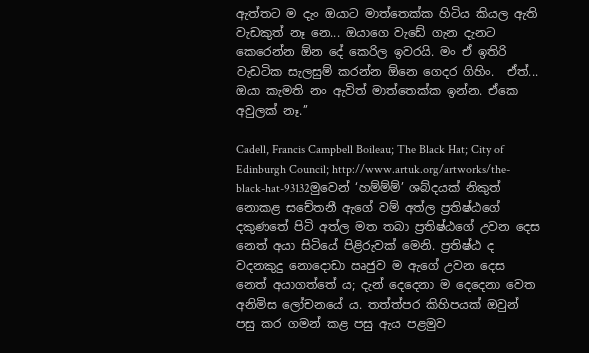ඇත්තට ම දැං ඔයාට මාත්තෙක්ක හිටිය කියල ඇති වැඩකුත් නෑ නෙ... ඔයාගෙ වැඩේ ගැන දැනට කෙරෙන්න ඕන දේ කෙරිල ඉවරයි. මං ඒ ඉතිරි වැඩටික සැලසුම් කරන්න ඕනෙ ගෙදර ගිහිං.  ඒත්... ඔයා කැමති නං ඇවිත් මාත්තෙක්ක ඉන්න. ඒකෙ අවුලක් නෑ.’’

Cadell, Francis Campbell Boileau; The Black Hat; City of Edinburgh Council; http://www.artuk.org/artworks/the-black-hat-93132මුවෙන් ‘හම්ම්ම්’ ශබ්දයක් නිකුත් නොකළ සචේතනී ඇගේ වම් අත්ල ප්‍රතිෂ්ඨගේ දකුණතේ පිටි අත්ල මත තබා ප්‍රතිෂ්ඨගේ උවන දෙස නෙත් අයා සිටියේ පිළිරුවක් මෙනි. ප්‍රතිෂ්ඨ ද වදනකුදු නොදොඩා ඍජුව ම ඇගේ උවන දෙස නෙත් අයාගත්තේ ය; දැන් දෙදෙනා ම දෙදෙනා වෙත අනිමිස ලෝචනයේ ය. තත්ත්පර කිහිපයක් ඔවුන් පසු කර ගමන් කළ පසු ඇය පළමුව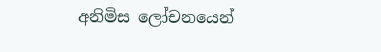අනිමිස ලෝචනයෙන්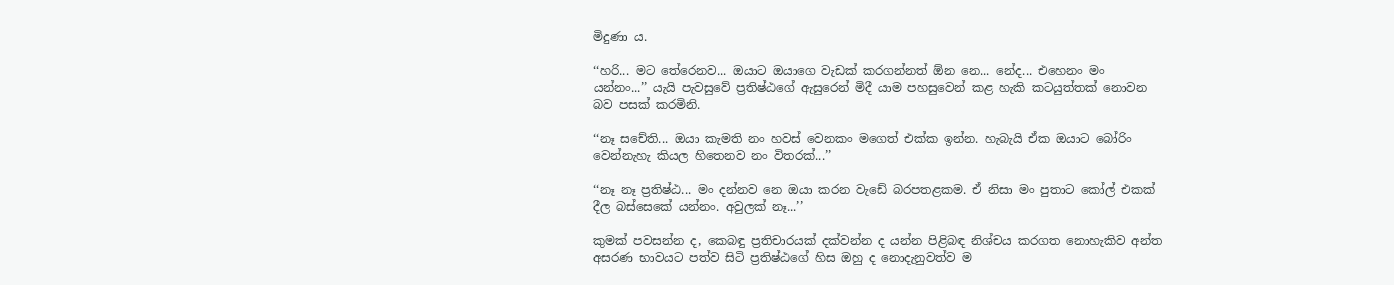මිදුණා ය.

‘‘හරි... මට තේරෙනව... ඔයාට ඔයාගෙ වැඩක් කරගන්නත් ඕන නෙ... නේද... එහෙනං මං යන්නං...’’ යැයි පැවසුවේ ප්‍රතිෂ්ඨගේ ඇසුරෙන් මිදී යාම පහසුවෙන් කළ හැකි කටයුත්තක් නොවන බව පසක් කරමිනි.

‘‘නෑ සචේති... ඔයා කැමති නං හවස් වෙනකං මගෙත් එක්ක ඉන්න. හැබැයි ඒක ඔයාට බෝරිං වෙන්නැහැ කියල හිතෙනව නං විතරක්...’’

‘‘නෑ නෑ ප්‍රතිෂ්ඨ... මං දන්නව නෙ ඔයා කරන වැඩේ බරපතළකම. ඒ නිසා මං පුතාට කෝල් එකක් දීල බස්සෙකේ යන්නං. අවුලක් නෑ...’’

කුමක් පවසන්න ද, කෙබඳු ප්‍රතිචාරයක් දක්වන්න ද යන්න පිළිබඳ නිශ්චය කරගත නොහැකිව අන්ත අසරණ භාවයට පත්ව සිටි ප්‍රතිෂ්ඨගේ හිස ඔහු ද නොදැනුවත්ව ම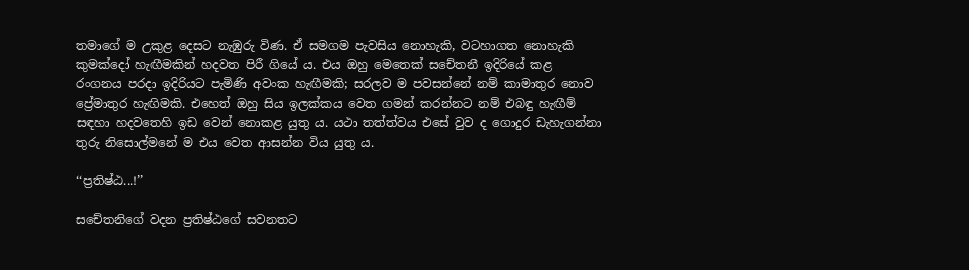තමාගේ ම උකුළ දෙසට නැඹුරු විණ. ඒ සමගම පැවසිය නොහැකි, වටහාගත නොහැකි කුමක්දෝ හැඟීමකින් හදවත පිරී ගියේ ය. එය ඔහු මෙතෙක් සචේතනී ඉදිරියේ කළ රංගනය පරදා ඉදිරියට පැමිණි අවංක හැඟීමකි; සරලව ම පවසන්නේ නම් කාමාතුර නොව ප්‍රේමාතුර හැඟිමකි. එහෙත් ඔහු සිය ඉලක්කය වෙත ගමන් කරන්නට නම් එබඳු හැඟීම් සඳහා හදවතෙහි ඉඩ වෙන් නොකළ යුතු ය. යථා තත්ත්වය එසේ වුව ද ගොදුර ඩැහැගන්නා තුරු නිසොල්මනේ ම එය වෙත ආසන්න විය යුතු ය.

‘‘ප්‍රතිෂ්ඨ...!’’

සචේතනිගේ වදන ප්‍රතිෂ්ඨගේ සවනතට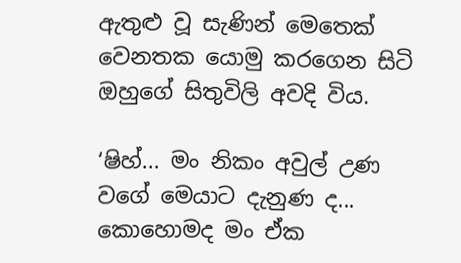ඇතුළු වූ සැණින් මෙතෙක් වෙනතක යොමු කරගෙන සිටි ඔහුගේ සිතුවිලි අවදි විය.

‘ෂිහ්... මං නිකං අවුල් උණ වගේ මෙයාට දැනුණ ද... කොහොමද මං ඒක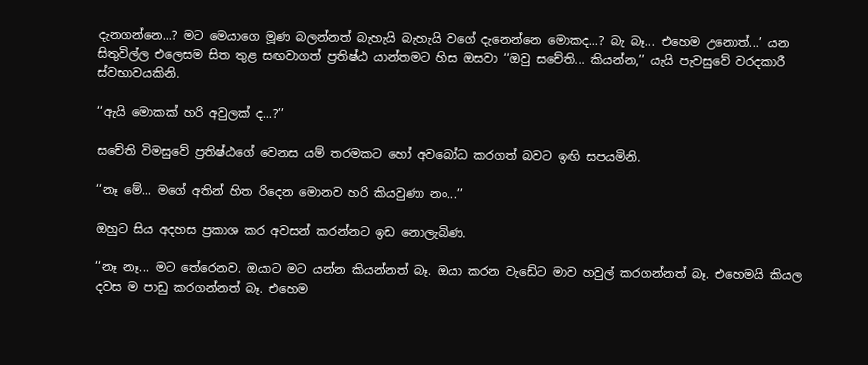දැනගන්නෙ...? මට මෙයාගෙ මූණ බලන්නත් බැහැයි බැහැයි වගේ දැනෙන්නෙ මොකද...? බැ බෑ... එහෙම උනොත්...’ යන සිතුවිල්ල එලෙසම සිත තුළ සඟවාගත් ප්‍රතිෂ්ඨ යාන්තමට හිස ඔසවා ‘‘ඔවු සචේති... කියන්න,’’ යැයි පැවසුවේ වරදකාරී ස්වභාවයකිනි.

‘‘ඇයි මොකක් හරි අවුලක් ද...?’’

සචේති විමසුවේ ප්‍රතිෂ්ඨගේ වෙනස යම් තරමකට හෝ අවබෝධ කරගත් බවට ඉඟි සපයමිනි.

‘‘නෑ මේ... මගේ අතින් හිත රිදෙන මොනව හරි කියවුණා නං...’’

ඔහුට සිය අදහස ප්‍රකාශ කර අවසන් කරන්නට ඉඩ නොලැබිණ.

‘‘නෑ නෑ... මට තේරෙනව. ඔයාට මට යන්න කියන්නත් බෑ. ඔයා කරන වැඩේට මාව හවුල් කරගන්නත් බෑ. එහෙමයි කියල දවස ම පාඩු කරගන්නත් බෑ. එහෙම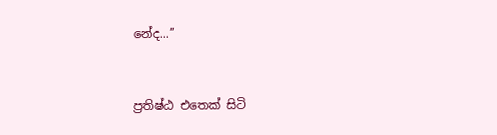නේද...’’



ප්‍රතිෂ්ඨ එතෙක් සිටි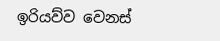ඉරියව්ව වෙනස්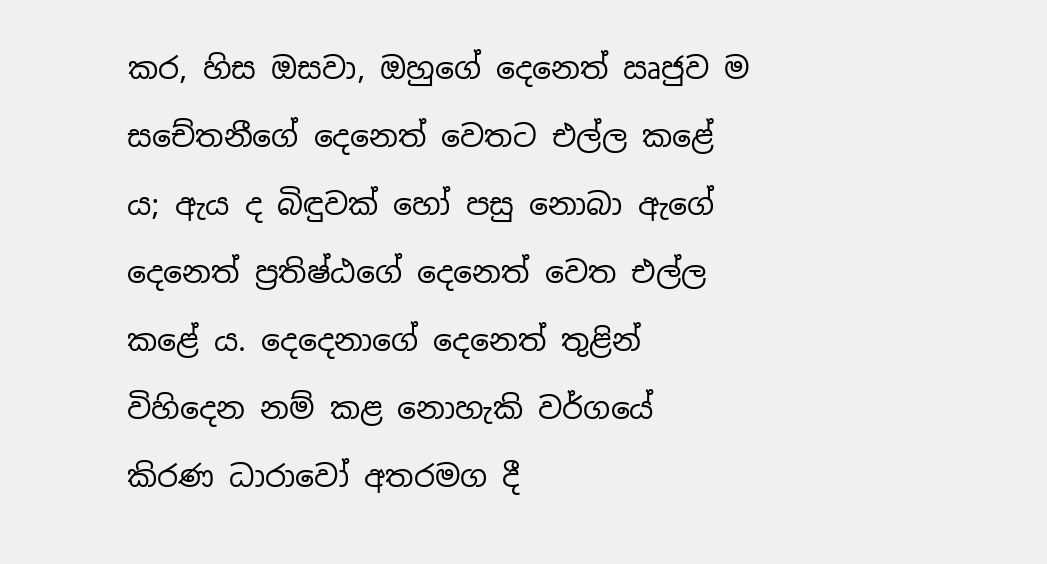කර, හිස ඔසවා, ඔහුගේ දෙනෙත් ඍජුව ම සචේතනීගේ දෙනෙත් වෙතට එල්ල කළේ ය; ඇය ද බිඳුවක් හෝ පසු නොබා ඇගේ දෙනෙත් ප්‍රතිෂ්ඨගේ දෙනෙත් වෙත එල්ල කළේ ය. දෙදෙනාගේ දෙනෙත් තුළින් විහිදෙන නම් කළ නොහැකි වර්ගයේ කිරණ ධාරාවෝ අතරමග දී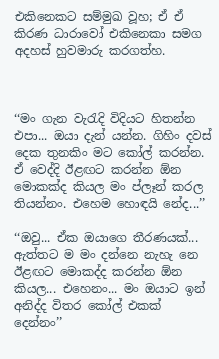එකිනෙකට සම්මුඛ වූහ; ඒ ඒ කිරණ ධාරාවෝ එකිනෙකා සමග අදහස් හුවමාරු කරගත්හ.



‘‘මං ගැන වැරැදි විදියට හිතන්න එපා... ඔයා දැන් යන්න. ගිහිං දවස් දෙක තුනකිං මට කෝල් කරන්න. ඒ වෙද්දි ඊළඟට කරන්න ඕන මොකක්ද කියල මං ප්ලෑන් කරල තියන්නං. එහෙම හොඳයි නේද...’’

‘‘ඔවු... ඒක ඔයාගෙ තීරණයක්... ඇත්තට ම මං දන්නෙ නැහැ නෙ ඊළඟට මොකද්ද කරන්න ඕන කියල... එහෙනං... මං ඔයාට ඉන් අනිද්ද විතර කෝල් එකක් දෙන්නං’’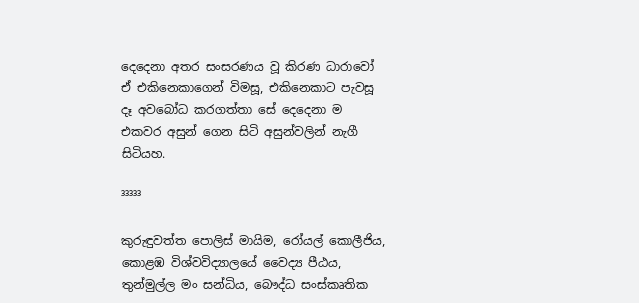දෙදෙනා අතර සංසරණය වූ කිරණ ධාරාවෝ ඒ එකිනෙකාගෙන් විමසූ, එකිනෙකාට පැවසූ දෑ අවබෝධ කරගත්තා සේ දෙදෙනා ම එකවර අසුන් ගෙන සිටි අසුන්වලින් නැගී සිටියහ.

³³³³³

කුරුඳුවත්ත පොලිස් මායිම, රෝයල් කොලීජිය, කොළඹ විශ්වවිද්‍යාලයේ වෛද්‍ය පීඨය, තුන්මුල්ල මං සන්ධිය, බෞද්ධ සංස්කෘතික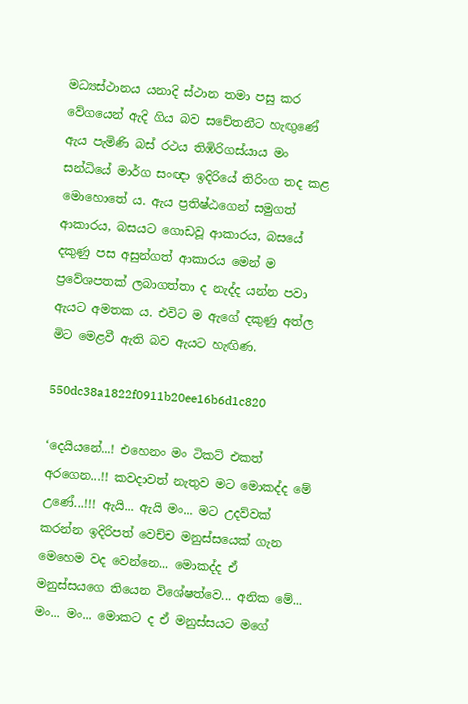මධ්‍යස්ථානය යනාදි ස්ථාන තමා පසු කර වේගයෙන් ඇදි ගිය බව සචේතනීට හැඟුණේ ඇය පැමිණි බස් රථය තිඹිරිගස්යාය මං සන්ධියේ මාර්ග සංඥා ඉදිරියේ තිරිංග තද කළ මොහොතේ ය. ඇය ප්‍රතිෂ්ඨගෙන් සමුගත් ආකාරය, බසයට ගොඩවූ ආකාරය, බසයේ දකුණු පස අසුන්ගත් ආකාරය මෙන් ම ප්‍රවේශපතක් ලබාගත්තා ද නැද්ද යන්න පවා ඇයට අමතක ය. එවිට ම ඇගේ දකුණු අත්ල මිට මෙළවී ඇති බව ඇයට හැඟිණ.

550dc38a1822f0911b20ee16b6d1c820

‘දෙයියනේ...! එහෙනං මං ටිකට් එකත් අරගෙන...!! කවදාවත් නැතුව මට මොකද්ද මේ උණේ...!!! ඇයි... ඇයි මං... මට උදව්වක් කරන්න ඉදිරිපත් වෙච්ච මනුස්සයෙක් ගැන මෙහෙම වද වෙන්නෙ... මොකද්ද ඒ මනුස්සයගෙ තියෙන විශේෂත්වෙ... අනික මේ... මං... මං... මොකට ද ඒ මනුස්සයට මගේ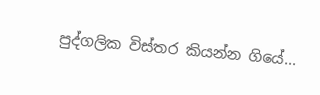පුද්ගලික විස්තර කියන්න ගියේ...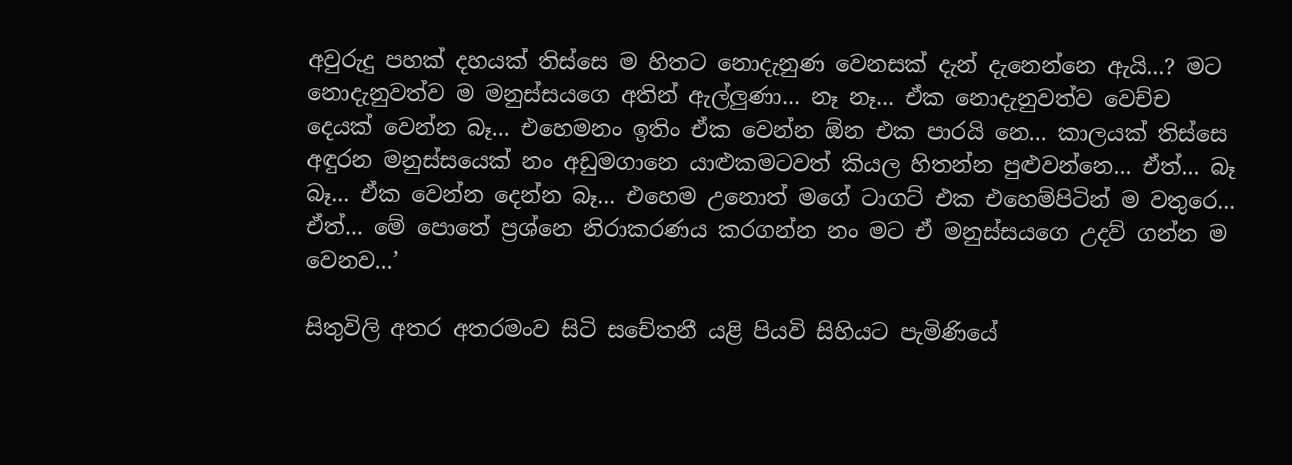අවුරුදු පහක් දහයක් තිස්සෙ ම හිතට නොදැනුණ වෙනසක් දැන් දැනෙන්නෙ ඇයි...? මට නොදැනුවත්ව ම මනුස්සයගෙ අතින් ඇල්ලුණා... නෑ නෑ... ඒක නොදැනුවත්ව වෙච්ච දෙයක් වෙන්න බෑ... එහෙමනං ඉතිං ඒක වෙන්න ඕන එක පාරයි නෙ... කාලයක් තිස්සෙ අඳුරන මනුස්සයෙක් නං අඩුමගානෙ යාළුකමටවත් කියල හිතන්න පුළුවන්නෙ... ඒත්... බෑ බෑ... ඒක වෙන්න දෙන්න බෑ... එහෙම උනොත් මගේ ටාගට් එක එහෙම්පිටින් ම වතුරෙ... ඒත්... මේ පොතේ ප්‍රශ්නෙ නිරාකරණය කරගන්න නං මට ඒ මනුස්සයගෙ උදව් ගන්න ම වෙනව...’

සිතුවිලි අතර අතරමංව සිටි සචේතනී යළි පියවි සිහියට පැමිණියේ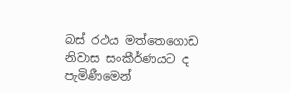බස් රථය මත්තෙගොඩ නිවාස සංකීර්ණයට ද පැමිණීමෙන්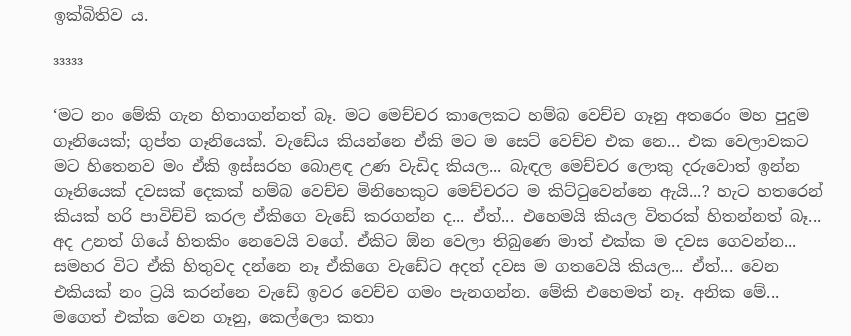ඉක්බිතිව ය.

³³³³³

‘මට නං මේකි ගැන හිතාගන්නත් බෑ. මට මෙච්චර කාලෙකට හම්බ වෙච්ච ගෑනු අතරෙං මහ පුදුම ගෑනියෙක්; ගුප්ත ගෑනියෙක්. වැඩේය කියන්නෙ ඒකි මට ම සෙට් වෙච්ච එක නෙ... එක වෙලාවකට මට හිතෙනව මං ඒකි ඉස්සරහ බොළඳ උණ වැඩිද කියල... බැඳල මෙච්චර ලොකු දරුවොත් ඉන්න ගෑනියෙක් දවසක් දෙකක් හම්බ වෙච්ච මිනිහෙකුට මෙච්චරට ම කිට්ටුවෙන්නෙ ඇයි...? හැට හතරෙන් කියක් හරි පාවිච්චි කරල ඒකිගෙ වැඩේ කරගන්න ද... ඒත්... එහෙමයි කියල විතරක් හිතන්නත් බෑ... අද උනත් ගියේ හිතකිං නෙවෙයි වගේ. ඒකිට ඕන වෙලා තිබුණෙ මාත් එක්ක ම දවස ගෙවන්න... සමහර විට ඒකි හිතුවද දන්නෙ නෑ ඒකිගෙ වැඩේට අදත් දවස ම ගතවෙයි කියල... ඒත්... වෙන එකියක් නං ට්‍රයි කරන්නෙ වැඩේ ඉවර වෙච්ච ගමං පැනගන්න. මේකි එහෙමත් නෑ. අනික මේ... මගෙත් එක්ක වෙන ගෑනු, කෙල්ලො කතා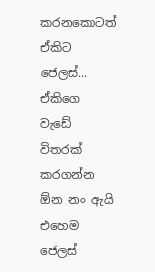කරනකොටත් ඒකිට ජෙලස්... ඒකිගෙ වැඩේ විතරක් කරගන්න ඕන නං ඇයි එහෙම ජෙලස්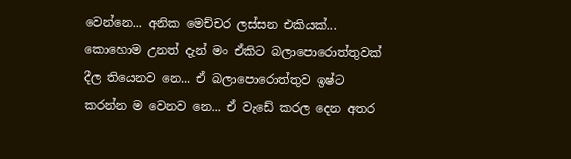වෙන්නෙ... අනික මෙච්චර ලස්සන එකියක්... කොහොම උනත් දැන් මං ඒකිට බලාපොරොත්තුවක් දීල තියෙනව නෙ... ඒ බලාපොරොත්තුව ඉෂ්ට කරන්න ම වෙනව නෙ... ඒ වැඩේ කරල දෙන අතර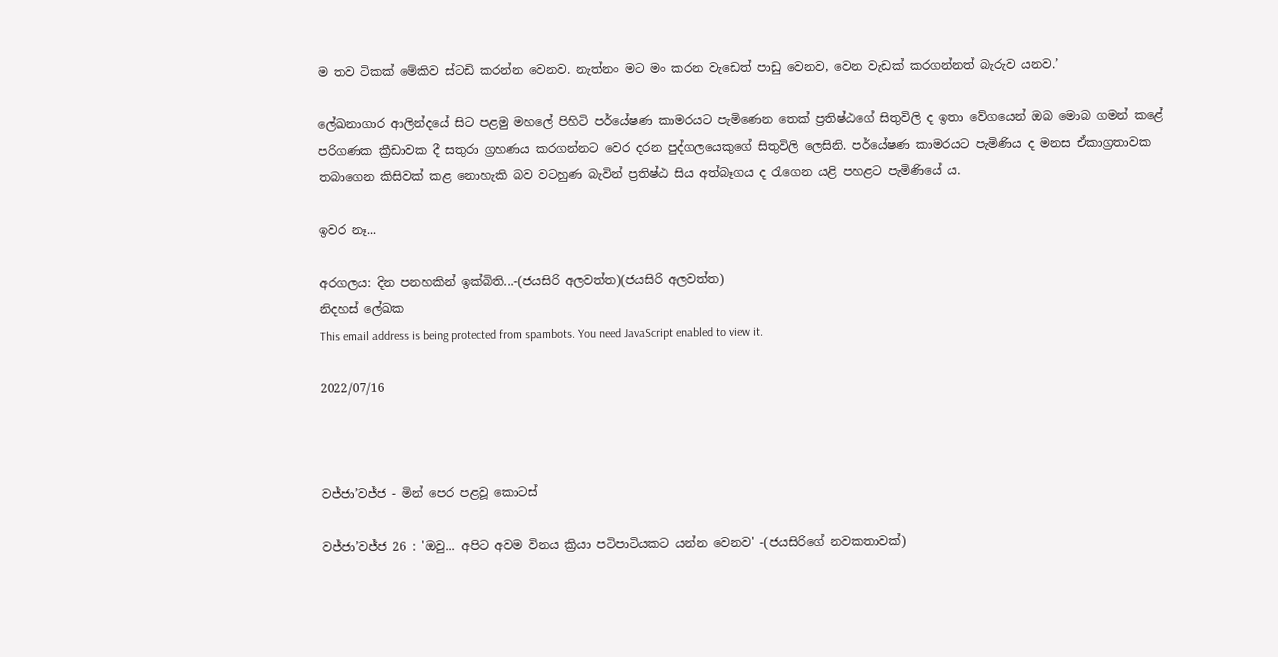ම තව ටිකක් මේකිව ස්ටඩි කරන්න වෙනව. නැත්නං මට මං කරන වැඩෙත් පාඩු වෙනව, වෙන වැඩක් කරගන්නත් බැරුව යනව.’

ලේඛනාගාර ආලින්දයේ සිට පළමු මහලේ පිහිටි පර්යේෂණ කාමරයට පැමිණෙන තෙක් ප්‍රතිෂ්ඨගේ සිතුවිලි ද ඉතා වේගයෙන් ඔබ මොබ ගමන් කළේ පරිගණක ක්‍රීඩාවක දී සතුරා ග්‍රහණය කරගන්නට වෙර දරන පුද්ගලයෙකුගේ සිතුවිලි ලෙසිනි. පර්යේෂණ කාමරයට පැමිණිය ද මනස ඒකාග්‍රතාවක තබාගෙන කිසිවක් කළ නොහැකි බව වටහුණ බැවින් ප්‍රතිෂ්ඨ සිය අත්බෑගය ද රැගෙන යළි පහළට පැමිණියේ ය.

ඉවර නෑ...

අරගලය: දින පනහකින් ඉක්බිති...-(ජයසිරි අලවත්ත)(ජයසිරි අලවත්ත)
නිදහස් ලේඛක
This email address is being protected from spambots. You need JavaScript enabled to view it.

2022/07/16



වජ්ජා’වජ්ජ - මින් පෙර පළවූ කොටස්

වජ්ජා’වජ්ජ 26 : 'ඔවු... අපිට අවම විනය ක්‍රියා පටිපාටියකට යන්න වෙනව' -(ජයසිරිගේ නවකතාවක්)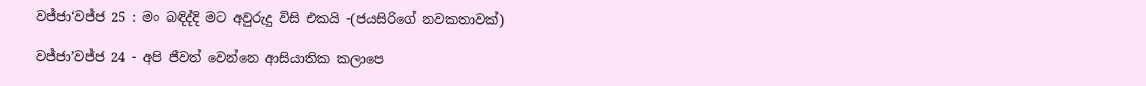වජ්ජා‘වජ්ජ 25 : මං බඳිද්දි මට අවුරුදු විසි එකයි -(ජයසිරිගේ නවකතාවක්)

වජ්ජා’වජ්ජ 24 - අපි ජීවත් වෙන්නෙ ආසියාතික කලාපෙ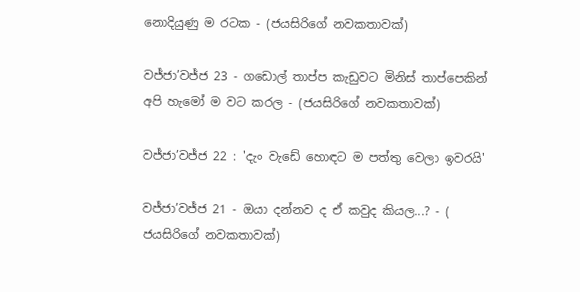නොදියුණු ම රටක - (ජයසිරිගේ නවකතාවක්)

වජ්ජා’වජ්ජ 23 - ගඩොල් තාප්ප කැඩුවට මිනිස් තාප්පෙකින් අපි හැමෝ ම වට කරල - (ජයසිරිගේ නවකතාවක්)

වජ්ජා’වජ්ජ 22 : 'දැං වැඩේ හොඳට ම පත්තු වෙලා ඉවරයි'

වජ්ජා’වජ්ජ 21 - ඔයා දන්නව ද ඒ කවුද කියල...? - ( ජයසිරිගේ නවකතාවක්)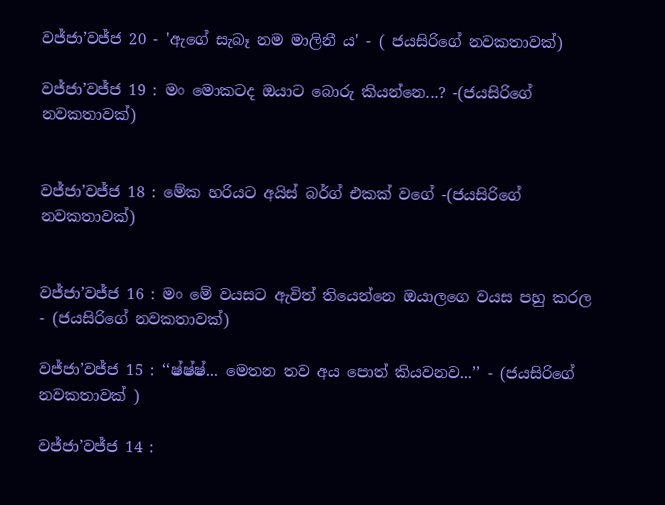වජ්ජා’වජ්ජ 20 - 'ඇගේ සැබෑ නම මාලිනී ය' - ( ජයසිරිගේ නවකතාවක්)

වජ්ජා’වජ්ජ 19 : මං මොකටද ඔයාට බොරු කියන්නෙ...? -(ජයසිරිගේ නවකතාවක්)


වජ්ජා’වජ්ජ 18 : මේක හරියට අයිස් බර්ග් එකක් වගේ -(ජයසිරිගේ නවකතාවක්)


වජ්ජා’වජ්ජ 16 : මං මේ වයසට ඇවිත් තියෙන්නෙ ඔයාලගෙ වයස පහු කරල - (ජයසිරිගේ නවකතාවක්)

වජ්ජා’වජ්ජ 15 : ‘‘ෂ්ෂ්ෂ්... මෙතන තව අය පොත් කියවනව...’’ - (ජයසිරිගේ නවකතාවක් )

වජ්ජා’වජ්ජ 14 :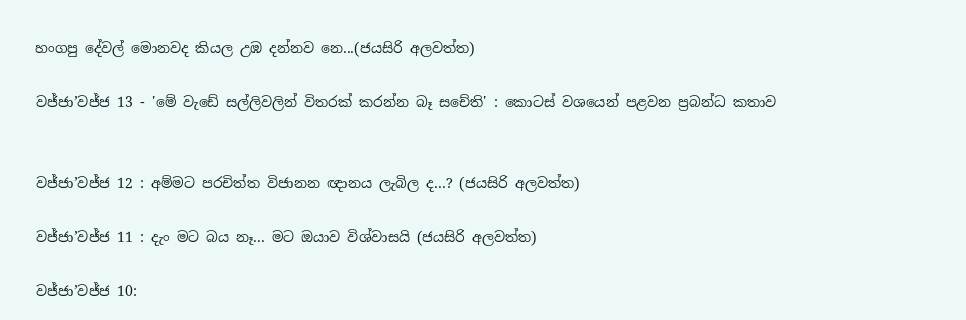හංගපු දේවල් මොනවද කියල උඹ දන්නව නෙ...(ජයසිරි අලවත්ත)

වජ්ජා’වජ්ජ 13 - 'මේ වැඩේ සල්ලිවලින් විතරක් කරන්න බෑ සචේති' : කොටස් වශයෙන් පළවන ප්‍රබන්ධ කතාව


වජ්ජා’වජ්ජ 12 : අම්මට පරචිත්ත විජානන ඥානය ලැබිල ද...? (ජයසිරි අලවත්ත)

වජ්ජා’වජ්ජ 11 : දැං මට බය නෑ... මට ඔයාව විශ්වාසයි (ජයසිරි අලවත්ත)

වජ්ජා’වජ්ජ 10: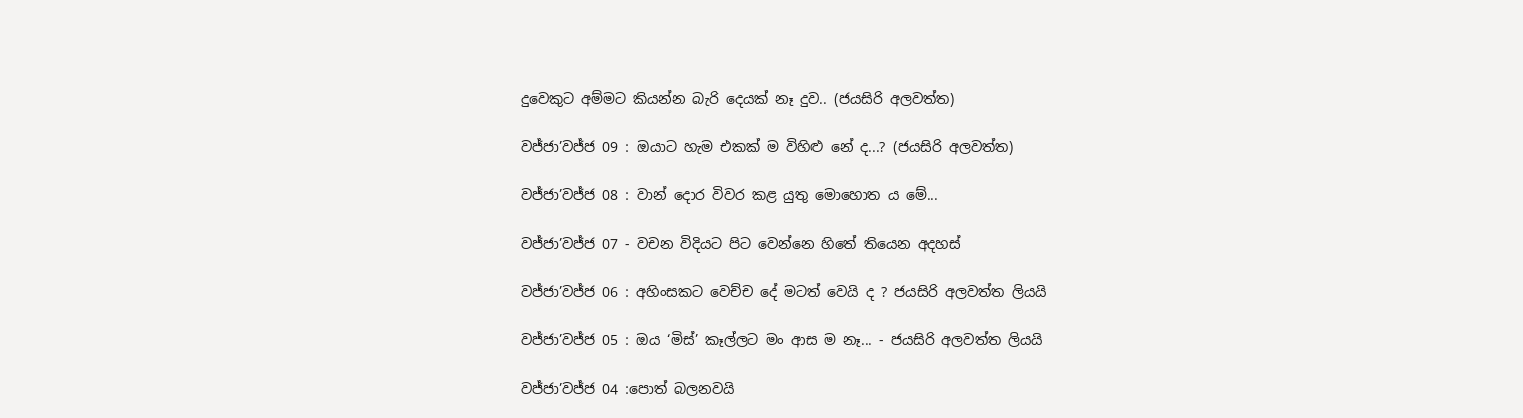දුවෙකුට අම්මට කියන්න බැරි දෙයක් නෑ දුව.. (ජයසිරි අලවත්ත)

වජ්ජා’වජ්ජ 09 : ඔයාට හැම එකක් ම විහිළු නේ ද...? (ජයසිරි අලවත්ත)

වජ්ජා’වජ්ජ 08 : වාන් දොර විවර කළ යුතු මොහොත ය මේ...

වජ්ජා’වජ්ජ 07 - වචන විදියට පිට වෙන්නෙ හිතේ තියෙන අදහස්

වජ්ජා’වජ්ජ 06 : අහිංසකට වෙච්ච දේ මටත් වෙයි ද ? ජයසිරි අලවත්ත ලියයි

වජ්ජා’වජ්ජ 05 : ඔය ‘මිස්’ කෑල්ලට මං ආස ම නෑ... - ජයසිරි අලවත්ත ලියයි

වජ්ජා’වජ්ජ 04 :පොත් බලනවයි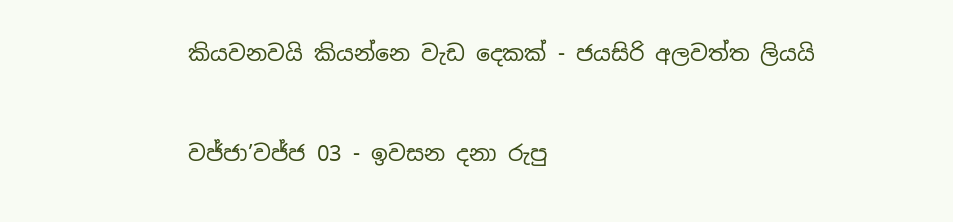කියවනවයි කියන්නෙ වැඩ දෙකක් - ජයසිරි අලවත්ත ලියයි

වජ්ජා’වජ්ජ 03 - ඉවසන දනා රුපු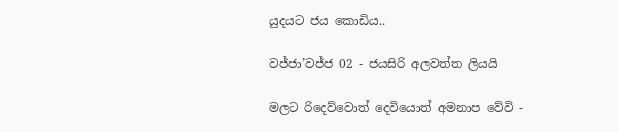යුදයට ජය කොඩිය..

වජ්ජා’වජ්ජ 02 - ජයසිරි අලවත්ත ලියයි

මලට රිදෙව්වොත් දෙවියොත් අමනාප වේවි -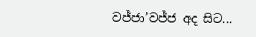වජ්ජා’වජ්ජ අද සිට...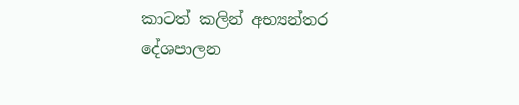කාටත් කලින් අභ්‍යන්තර දේශපාලන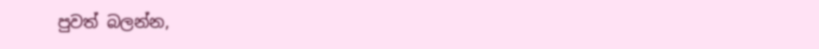පුවත් බලන්න,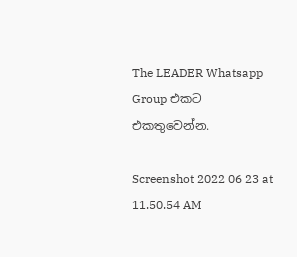The LEADER Whatsapp Group එකට එකතුවෙන්න.

Screenshot 2022 06 23 at 11.50.54 AM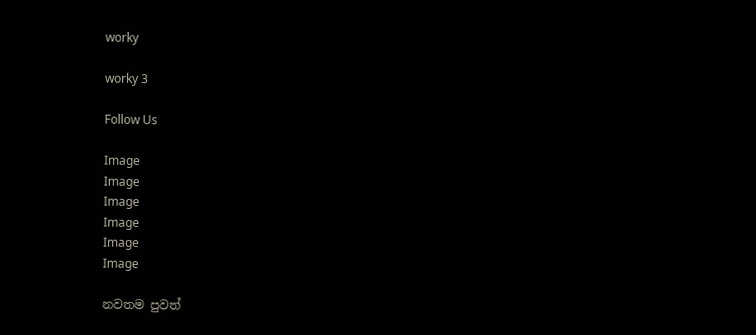worky

worky 3

Follow Us

Image
Image
Image
Image
Image
Image

නවතම පුවත්